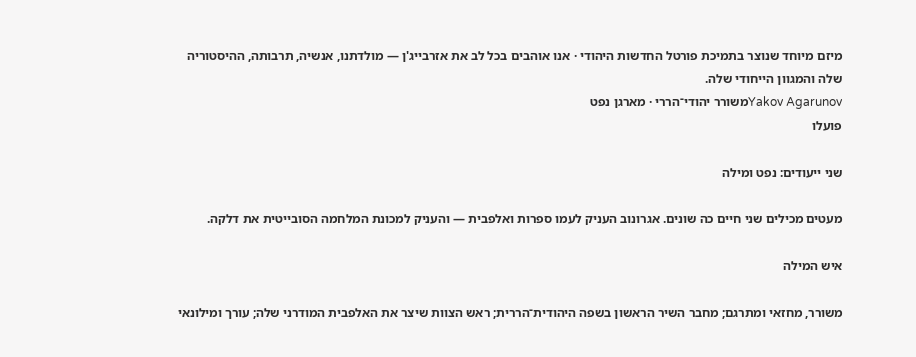מיזם מיוחד שנוצר בתמיכת פורטל החדשות היהודי · אנו אוהבים בכל לב את אזרבייג'ן — מולדתנו, אנשיה, תרבותה, ההיסטוריה שלה והמגוון הייחודי שלה.
Yakov Agarunovמשורר יהודי־הררי · מארגן נפט
פועלו

שני ייעודים: נפט ומילה

מעטים מכילים שני חיים כה שונים. אגרונוב העניק לעמו ספרות ואלפבית — והעניק למכונת המלחמה הסובייטית את דלקה.

איש המילה

משורר, מחזאי ומתרגם; מחבר השיר הראשון בשפה היהודית־הררית; ראש הצוות שיצר את האלפבית המודרני שלה; עורך ומילונאי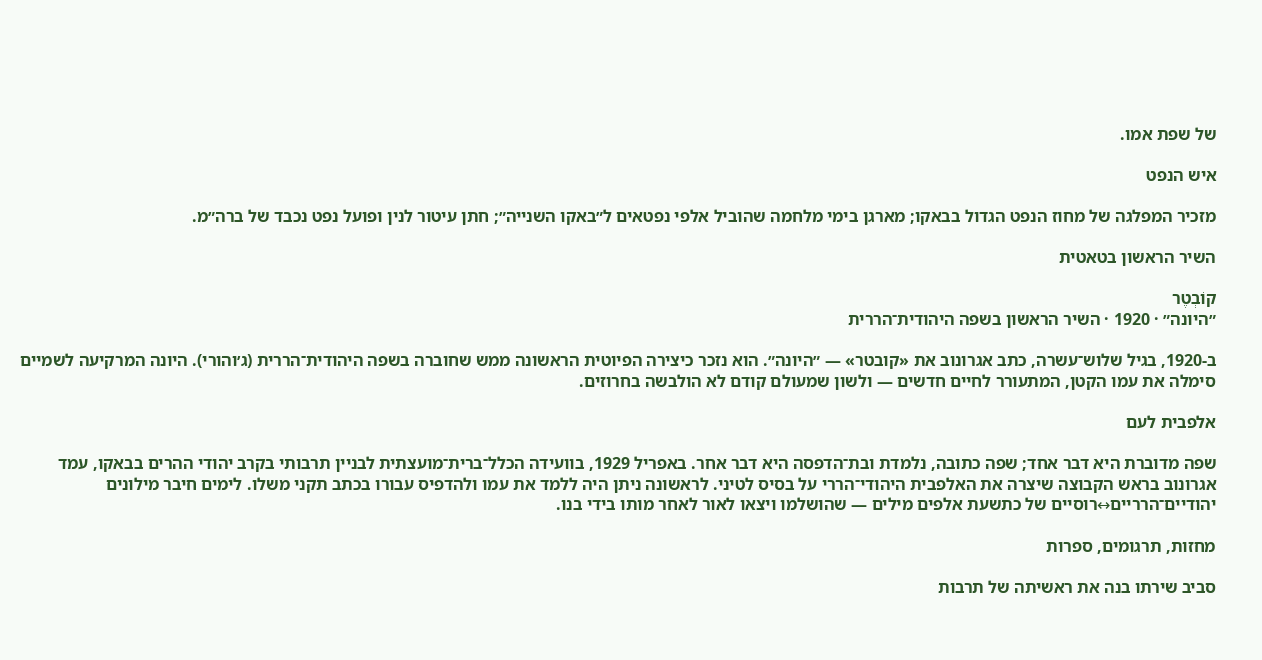של שפת אמו.

איש הנפט

מזכיר המפלגה של מחוז הנפט הגדול בבאקו; מארגן בימי מלחמה שהוביל אלפי נפטאים ל״באקו השנייה״; חתן עיטור לנין ופועל נפט נכבד של ברה״מ.

השיר הראשון בטאטית

קוֹבְטֶר
״היונה״ · 1920 · השיר הראשון בשפה היהודית־הררית

ב-1920, בגיל שלוש־עשרה, כתב אגרונוב את «קובטר» — ״היונה״. הוא נזכר כיצירה הפיוטית הראשונה ממש שחוברה בשפה היהודית־הררית (ג׳והורי). היונה המרקיעה לשמיים סימלה את עמו הקטן, המתעורר לחיים חדשים — ולשון שמעולם קודם לא הולבשה בחרוזים.

אלפבית לעם

שפה מדוברת היא דבר אחד; שפה כתובה, נלמדת ובת־הדפסה היא דבר אחר. באפריל 1929, בוועידה הכלל־ברית־מועצתית לבניין תרבותי בקרב יהודי ההרים בבאקו, עמד אגרונוב בראש הקבוצה שיצרה את האלפבית היהודי־הררי על בסיס לטיני. לראשונה ניתן היה ללמד את עמו ולהדפיס עבורו בכתב תקני משלו. לימים חיבר מילונים יהודיים־הרריים↔רוסיים של כתשעת אלפים מילים — שהושלמו ויצאו לאור לאחר מותו בידי בנו.

מחזות, תרגומים, ספרות

סביב שירתו בנה את ראשיתה של תרבות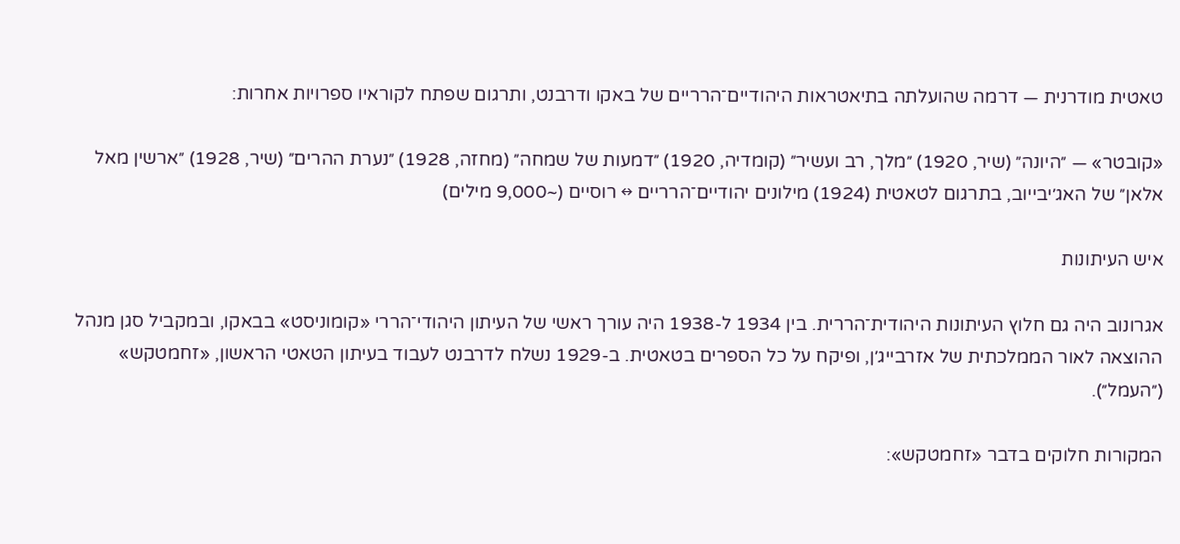טאטית מודרנית — דרמה שהועלתה בתיאטראות היהודיים־הרריים של באקו ודרבנט, ותרגום שפתח לקוראיו ספרויות אחרות:

«קובטר» — ״היונה״ (שיר, 1920) ״מלך, רב ועשיר״ (קומדיה, 1920) ״דמעות של שמחה״ (מחזה, 1928) ״נערת ההרים״ (שיר, 1928) ״ארשין מאל אלאן״ של האג׳יבייוב, בתרגום לטאטית (1924) מילונים יהודיים־הרריים ↔ רוסיים (~9,000 מילים)

איש העיתונות

אגרונוב היה גם חלוץ העיתונות היהודית־הררית. בין 1934 ל-1938 היה עורך ראשי של העיתון היהודי־הררי «קומוניסט» בבאקו, ובמקביל סגן מנהל ההוצאה לאור הממלכתית של אזרבייג׳ן, ופיקח על כל הספרים בטאטית. ב-1929 נשלח לדרבנט לעבוד בעיתון הטאטי הראשון, «זחמטקש» (״העמל״).

המקורות חלוקים בדבר «זחמטקש»: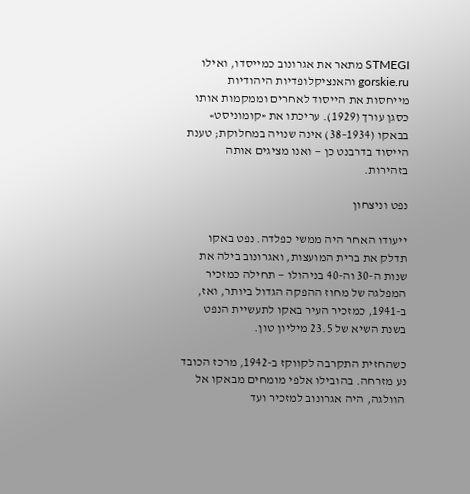STMEGI מתאר את אגרונוב כמייסדו, ואילו gorskie.ru והאנציקלופדיות היהודיות מייחסות את הייסוד לאחרים וממקמות אותו כסגן עורך (1929). עריכתו את «קומוניסט» בבאקו (1934–38) אינה שנויה במחלוקת; טענת הייסוד בדרבנט כן — ואנו מציגים אותה בזהירות.

נפט וניצחון

ייעודו האחר היה ממשי כפלדה. נפט באקו תדלק את ברית המועצות, ואגרונוב בילה את שנות ה-30 וה-40 בניהולו — תחילה כמזכיר המפלגה של מחוז ההפקה הגדול ביותר, ואז, ב-1941, כמזכיר העיר באקו לתעשיית הנפט בשנת השיא של 23.5 מיליון טון.

כשהחזית התקרבה לקווקז ב-1942, מרכז הכובד נע מזרחה. בהובילו אלפי מומחים מבאקו אל הוולגה, היה אגרונוב למזכיר ועד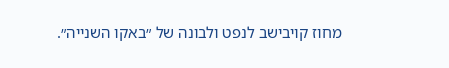מחוז קויבישב לנפט ולבונה של ״באקו השנייה״.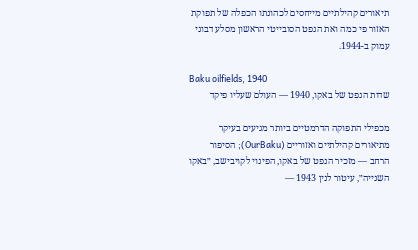תיאורים קהילתיים מייחסים לכהונתו הכפלה של תפוקת האזור פי כמה ואת הנפט הסובייטי הראשון מסלע דבוני עמוק ב-1944.

Baku oilfields, 1940
שדות הנפט של באקו, 1940 — העולם שעליו פיקד

מכפילי התפוקה הדרמטיים ביותר מגיעים בעיקר מתיאורים קהילתיים ואזוריים (OurBaku); הסיפור הרחב — מזכיר הנפט של באקו, הפינוי לקויבישב, ״באקו השנייה״, עיטור לנין 1943 —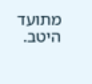מתועד היטב.